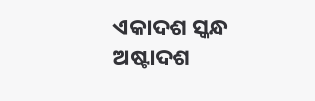ଏକାଦଶ ସ୍କନ୍ଧ
ଅଷ୍ଟାଦଶ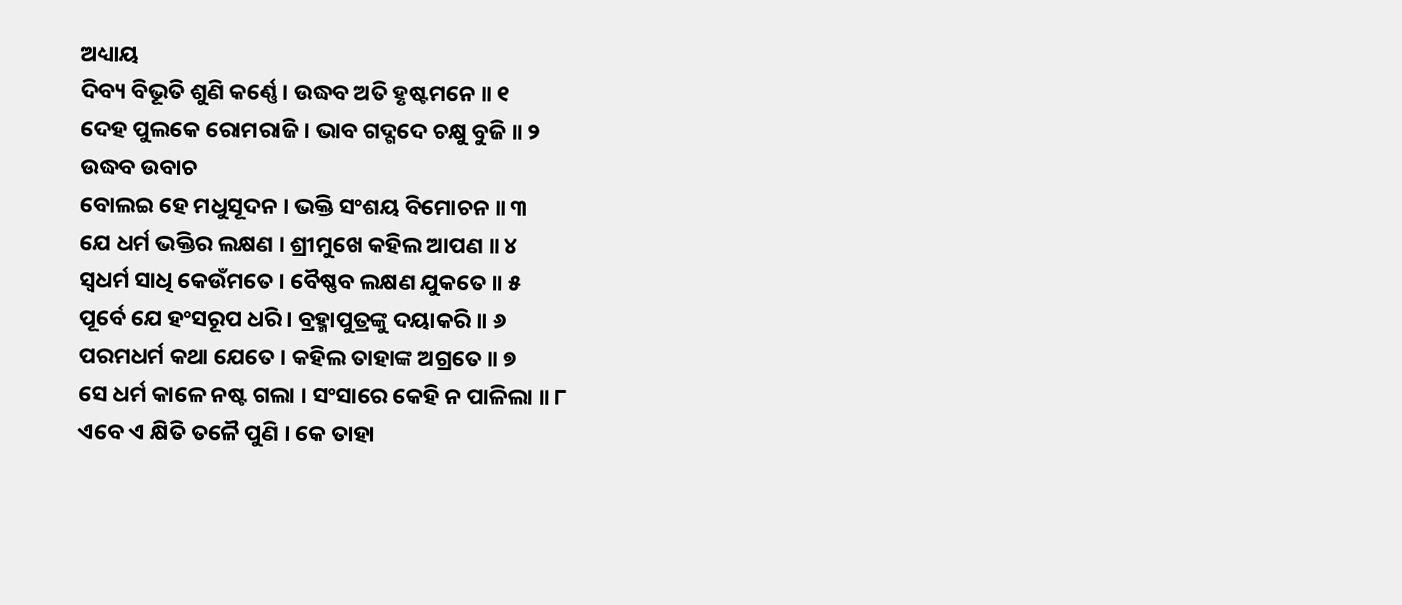ଅଧ୍ୟାୟ
ଦିବ୍ୟ ବିଭୂତି ଶୁଣି କର୍ଣ୍ଣେ । ଉଦ୍ଧବ ଅତି ହୃଷ୍ଟମନେ ॥ ୧
ଦେହ ପୁଲକେ ରୋମରାଜି । ଭାବ ଗଦ୍ଗଦେ ଚକ୍ଷୁ ବୁଜି ॥ ୨
ଉଦ୍ଧବ ଉବାଚ
ବୋଲଇ ହେ ମଧୁସୂଦନ । ଭକ୍ତି ସଂଶୟ ବିମୋଚନ ॥ ୩
ଯେ ଧର୍ମ ଭକ୍ତିର ଲକ୍ଷଣ । ଶ୍ରୀମୁଖେ କହିଲ ଆପଣ ॥ ୪
ସ୍ୱଧର୍ମ ସାଧି କେଉଁମତେ । ବୈଷ୍ଣବ ଲକ୍ଷଣ ଯୁକତେ ॥ ୫
ପୂର୍ବେ ଯେ ହଂସରୂପ ଧରି । ବ୍ରହ୍ମାପୁତ୍ରଙ୍କୁ ଦୟାକରି ॥ ୬
ପରମଧର୍ମ କଥା ଯେତେ । କହିଲ ତାହାଙ୍କ ଅଗ୍ରତେ ॥ ୭
ସେ ଧର୍ମ କାଳେ ନଷ୍ଟ ଗଲା । ସଂସାରେ କେହି ନ ପାଳିଲା ॥ ୮
ଏବେ ଏ କ୍ଷିତି ତଳୈ ପୁଣି । କେ ତାହା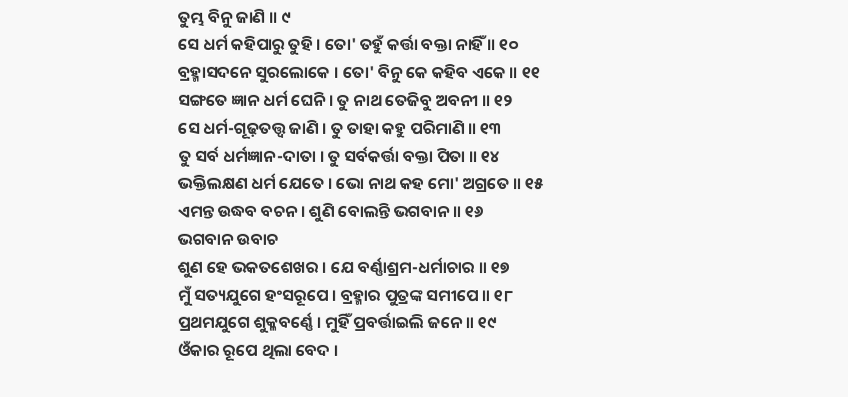ତୁମ୍ଭ ବିନୁ ଜାଣି ॥ ୯
ସେ ଧର୍ମ କହିପାରୁ ତୁହି । ତୋ' ତହୁଁ କର୍ତ୍ତା ବକ୍ତା ନାହିଁ ॥ ୧୦
ବ୍ରହ୍ମାସଦନେ ସୁରଲୋକେ । ତୋ' ବିନୁ କେ କହିବ ଏକେ ॥ ୧୧
ସଙ୍ଗତେ ଜ୍ଞାନ ଧର୍ମ ଘେନି । ତୁ ନାଥ ତେଜିବୁ ଅବନୀ ॥ ୧୨
ସେ ଧର୍ମ-ଗୂଢ଼ତତ୍ତ୍ୱ ଜାଣି । ତୁ ତାହା କହୁ ପରିମାଣି ॥ ୧୩
ତୁ ସର୍ବ ଧର୍ମଜ୍ଞାନ-ଦାତା । ତୁ ସର୍ବକର୍ତ୍ତା ବକ୍ତା ପିତା ॥ ୧୪
ଭକ୍ତିଲକ୍ଷଣ ଧର୍ମ ଯେତେ । ଭୋ ନାଥ କହ ମୋ' ଅଗ୍ରତେ ॥ ୧୫
ଏମନ୍ତ ଉଦ୍ଧବ ବଚନ । ଶୁଣି ବୋଲନ୍ତି ଭଗବାନ ॥ ୧୬
ଭଗବାନ ଉବାଚ
ଶୁଣ ହେ ଭକତଶେଖର । ଯେ ବର୍ଣ୍ଣାଶ୍ରମ-ଧର୍ମାଚାର ॥ ୧୭
ମୁଁ ସତ୍ୟଯୁଗେ ହଂସରୂପେ । ବ୍ରହ୍ମାର ପୁତ୍ରଙ୍କ ସମୀପେ ॥ ୧୮
ପ୍ରଥମଯୁଗେ ଶୁକ୍ଳବର୍ଣ୍ଣେ । ମୁହିଁ ପ୍ରବର୍ତ୍ତାଇଲି ଜନେ ॥ ୧୯
ଓଁକାର ରୂପେ ଥିଲା ବେଦ ।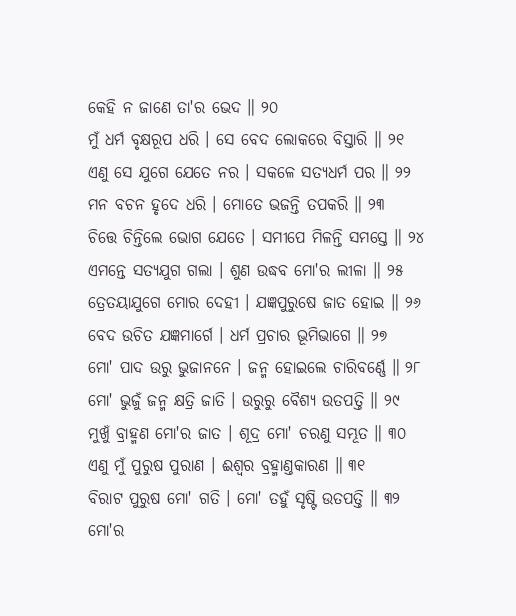କେହି ନ ଜାଣେ ତା'ର ଭେଦ ॥ ୨୦
ମୁଁ ଧର୍ମ ବୃକ୍ଷରୂପ ଧରି । ସେ ବେଦ ଲୋକରେ ବିସ୍ତାରି ॥ ୨୧
ଏଣୁ ସେ ଯୁଗେ ଯେତେ ନର । ସକଳେ ସତ୍ୟଧର୍ମ ପର ॥ ୨୨
ମନ ବଚନ ହୃଦେ ଧରି । ମୋତେ ଭଜନ୍ତି ତପକରି ॥ ୨୩
ଚିତ୍ତେ ଚିନ୍ତିଲେ ଭୋଗ ଯେତେ । ସମୀପେ ମିଳନ୍ତି ସମସ୍ତେ ॥ ୨୪
ଏମନ୍ତେ ସତ୍ୟଯୁଗ ଗଲା । ଶୁଣ ଉଦ୍ଧବ ମୋ'ର ଲୀଳା ॥ ୨୫
ତ୍ରେତୟାଯୁଗେ ମୋର ଦେହୀ । ଯଜ୍ଞପୁରୁଷେ ଜାତ ହୋଇ ॥ ୨୬
ବେଦ ଉଚିତ ଯଜ୍ଞମାର୍ଗେ । ଧର୍ମ ପ୍ରଚାର ଭୂମିଭାଗେ ॥ ୨୭
ମୋ' ପାଦ ଉରୁ ଭୁଜାନନେ । ଜନ୍ମ ହୋଇଲେ ଚାରିବର୍ଣ୍ଣେ ॥ ୨୮
ମୋ' ଭୁଜୁଁ ଜନ୍ମ କ୍ଷତ୍ରି ଜାତି । ଉରୁରୁ ବୈଶ୍ୟ ଉତପତ୍ତି ॥ ୨୯
ମୁଖୁଁ ବ୍ରାହ୍ମଣ ମୋ'ର ଜାତ । ଶୂଦ୍ର ମୋ' ଚରଣୁ ସମ୍ଭୂତ ॥ ୩୦
ଏଣୁ ମୁଁ ପୁରୁଷ ପୁରାଣ । ଈଶ୍ୱର ବ୍ରହ୍ମାଣ୍ତକାରଣ ॥ ୩୧
ବିରାଟ ପୁରୁଷ ମୋ' ଗତି । ମୋ' ତହୁଁ ସୃଷ୍ଟି ଉତପତ୍ତି ॥ ୩୨
ମୋ'ର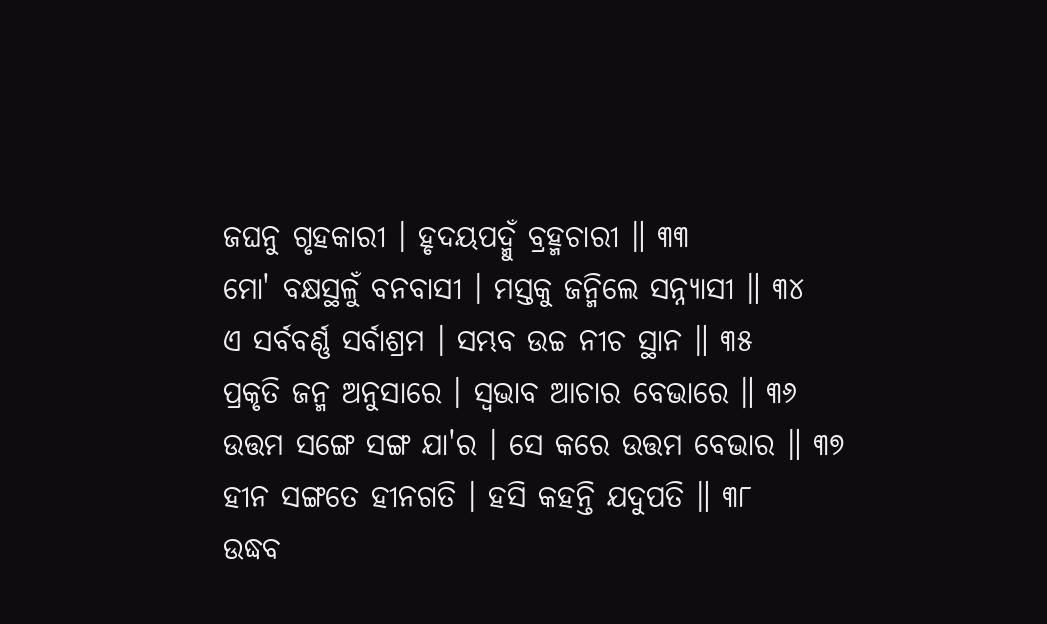ଜଘନୁ ଗୃହକାରୀ । ହୃଦୟପଦ୍ମୁଁ ବ୍ରହ୍ମଚାରୀ ॥ ୩୩
ମୋ' ବକ୍ଷସ୍ଥଳୁଁ ବନବାସୀ । ମସ୍ତକୁ ଜନ୍ମିଲେ ସନ୍ନ୍ୟାସୀ ॥ ୩୪
ଏ ସର୍ବବର୍ଣ୍ଣ ସର୍ବାଶ୍ରମ । ସମ୍ଭବ ଉଚ୍ଚ ନୀଚ ସ୍ଥାନ ॥ ୩୫
ପ୍ରକୃତି ଜନ୍ମ ଅନୁସାରେ । ସ୍ୱଭାବ ଆଚାର ବେଭାରେ ॥ ୩୬
ଉତ୍ତମ ସଙ୍ଗେ ସଙ୍ଗ ଯା'ର । ସେ କରେ ଉତ୍ତମ ବେଭାର ॥ ୩୭
ହୀନ ସଙ୍ଗତେ ହୀନଗତି । ହସି କହନ୍ତି ଯଦୁପତି ॥ ୩୮
ଉଦ୍ଧବ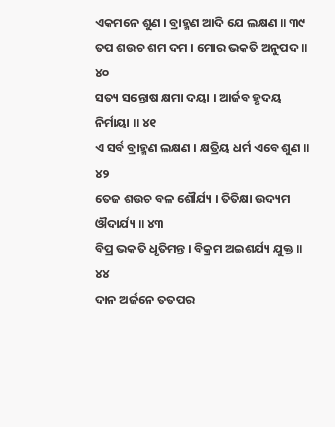ଏକମନେ ଶୁଣ । ବ୍ରାହ୍ମଣ ଆଦି ଯେ ଲକ୍ଷଣ ॥ ୩୯
ତପ ଶଉଚ ଶମ ଦମ । ମୋର ଭକତି ଅନୁପଦ ॥ ୪୦
ସତ୍ୟ ସନ୍ତୋଷ କ୍ଷମା ଦୟା । ଆର୍ଜବ ହୃଦୟ ନିର୍ମାୟା ॥ ୪୧
ଏ ସର୍ବ ବ୍ରାହ୍ମଣ ଲକ୍ଷଣ । କ୍ଷତ୍ରିୟ ଧର୍ମ ଏବେ ଶୁଣ ॥ ୪୨
ତେଜ ଶଉଚ ବଳ ଶୌର୍ଯ୍ୟ । ତିତିକ୍ଷା ଉଦ୍ୟମ ଔଦାର୍ଯ୍ୟ ॥ ୪୩
ବିପ୍ର ଭକତି ଧୃତିମନ୍ତ । ବିକ୍ରମ ଅଇଶର୍ଯ୍ୟ ଯୁକ୍ତ ॥ ୪୪
ଦାନ ଅର୍ଜନେ ତତପର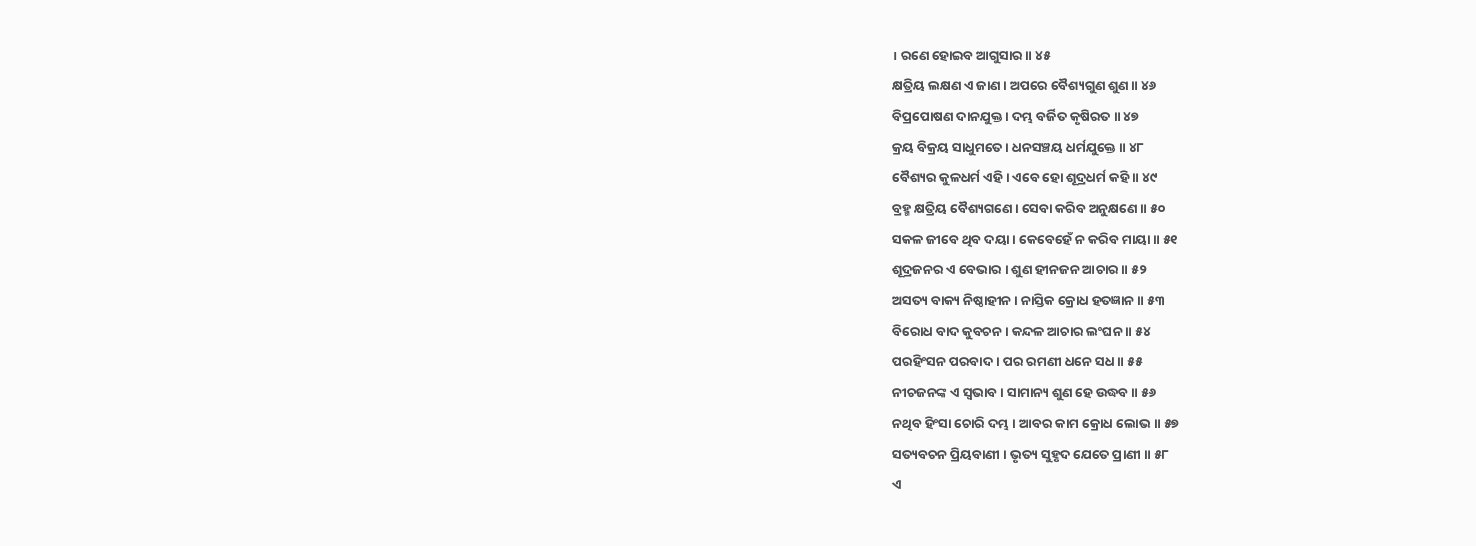। ରଣେ ହୋଇବ ଆଗୁସାର ॥ ୪୫
କ୍ଷତ୍ରିୟ ଲକ୍ଷଣ ଏ ଜାଣ । ଅପରେ ବୈଶ୍ୟଗୁଣ ଶୁଣ ॥ ୪୬
ବିପ୍ରପୋଷଣ ଦାନଯୁକ୍ତ । ଦମ୍ଭ ବର୍ଜିତ କୃଷିରତ ॥ ୪୭
କ୍ରୟ ବିକ୍ରୟ ସାଧୁମତେ । ଧନସଞ୍ଚୟ ଧର୍ମଯୁକ୍ତେ ॥ ୪୮
ବୈଶ୍ୟର କୁଳଧର୍ମ ଏହି । ଏବେ ହୋ ଶୂଦ୍ରଧର୍ମ କହି ॥ ୪୯
ବ୍ରହ୍ମ କ୍ଷତ୍ରିୟ ବୈଶ୍ୟଗଣେ । ସେବା କରିବ ଅନୁକ୍ଷଣେ ॥ ୫୦
ସକଳ ଜୀବେ ଥିବ ଦୟା । କେବେହେଁ ନ କରିବ ମାୟା ॥ ୫୧
ଶୂଦ୍ରଜନର ଏ ବେଭାର । ଶୁଣ ହୀନଜନ ଆଚାର ॥ ୫୨
ଅସତ୍ୟ ବାକ୍ୟ ନିଷ୍ଠାହୀନ । ନାସ୍ତିକ କ୍ରୋଧ ହତଜ୍ଞାନ ॥ ୫୩
ବିରୋଧ ବାଦ କୁବଚନ । କନ୍ଦଳ ଆଚାର ଲଂଘନ ॥ ୫୪
ପରହିଂସନ ପରବାଦ । ପର ରମଣୀ ଧନେ ସଧ ॥ ୫୫
ନୀଚଜନଙ୍କ ଏ ସ୍ୱଭାବ । ସାମାନ୍ୟ ଶୁଣ ହେ ଉଦ୍ଧବ ॥ ୫୬
ନଥିବ ହିଂସା ଚୋରି ଦମ୍ଭ । ଆବର କାମ କ୍ରୋଧ ଲୋଭ ॥ ୫୭
ସତ୍ୟବଚନ ପ୍ରିୟବାଣୀ । ଭୃତ୍ୟ ସୁହୃଦ ଯେତେ ପ୍ରାଣୀ ॥ ୫୮
ଏ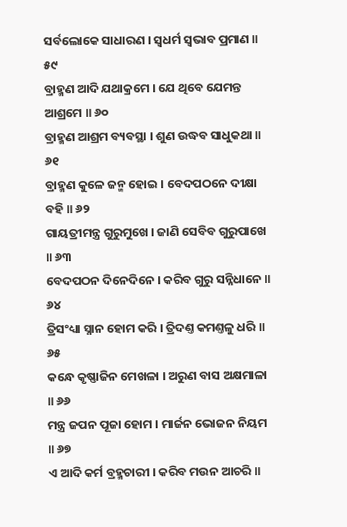ସର୍ବଲୋକେ ସାଧାରଣ । ସ୍ୱଧର୍ମ ସ୍ୱଭାବ ପ୍ରମାଣ ॥ ୫୯
ବ୍ରାହ୍ମଣ ଆଦି ଯଥାକ୍ରମେ । ଯେ ଥିବେ ଯେମନ୍ତ ଆଶ୍ରମେ ॥ ୬୦
ବ୍ରାହ୍ମଣ ଆଶ୍ରମ ବ୍ୟବସ୍ଥା । ଶୁଣ ଉଦ୍ଧବ ସାଧୁକଥା ॥ ୬୧
ବ୍ରାହ୍ମଣ କୁଳେ ଜନ୍ମ ହୋଇ । ବେଦପଠନେ ଦୀକ୍ଷା ବହି ॥ ୬୨
ଗାୟତ୍ରୀମନ୍ତ୍ର ଗୁରୁମୁଖେ । ଜାଣି ସେବିବ ଗୁରୁପାଖେ ॥ ୬୩
ବେଦପଠନ ଦିନେଦିନେ । କରିବ ଗୁରୁ ସନ୍ନିଧାନେ ॥ ୬୪
ତ୍ରିସଂଧ୍ୟା ସ୍ନାନ ହୋମ କରି । ତ୍ରିଦଣ୍ତ କମଣ୍ତଳୁ ଧରି ॥ ୬୫
କନ୍ଧେ କୃଷ୍ଣାଜିନ ମେଖଳା । ଅରୁଣ ବାସ ଅକ୍ଷମାଳା ॥ ୬୬
ମନ୍ତ୍ର ଜପନ ପୂଜା ହୋମ । ମାର୍ଜନ ଭୋଜନ ନିୟମ ॥ ୬୭
ଏ ଆଦି କର୍ମ ବ୍ରହ୍ମଚାରୀ । କରିବ ମଉନ ଆଚରି ॥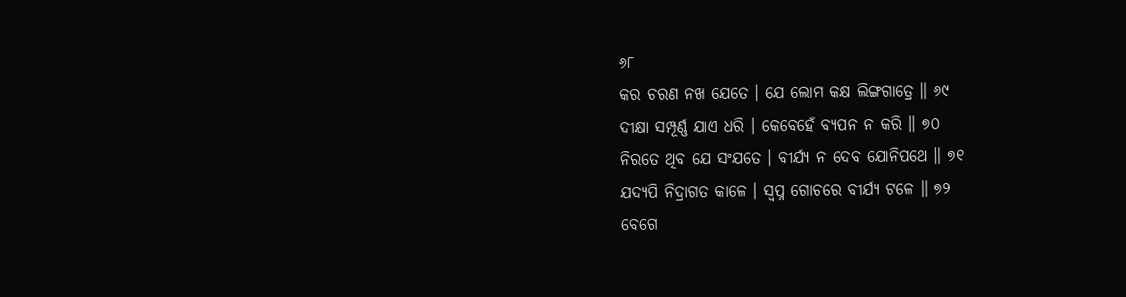୬୮
କର ଚରଣ ନଖ ଯେତେ । ଯେ ଲୋମ କକ୍ଷ ଲିଙ୍ଗଗାତ୍ରେ ॥ ୬୯
ଦୀକ୍ଷା ସମ୍ପୂର୍ଣ୍ଣ ଯାଏ ଧରି । କେବେହେଁ ବ୍ୟପନ ନ କରି ॥ ୭୦
ନିରତେ ଥିବ ଯେ ସଂଯତେ । ବୀର୍ଯ୍ୟ ନ ଦେବ ଯୋନିପଥେ ॥ ୭୧
ଯଦ୍ୟପି ନିଦ୍ରାଗତ କାଳେ । ସ୍ୱପ୍ନ ଗୋଚରେ ବୀର୍ଯ୍ୟ ଟଳେ ॥ ୭୨
ବେଗେ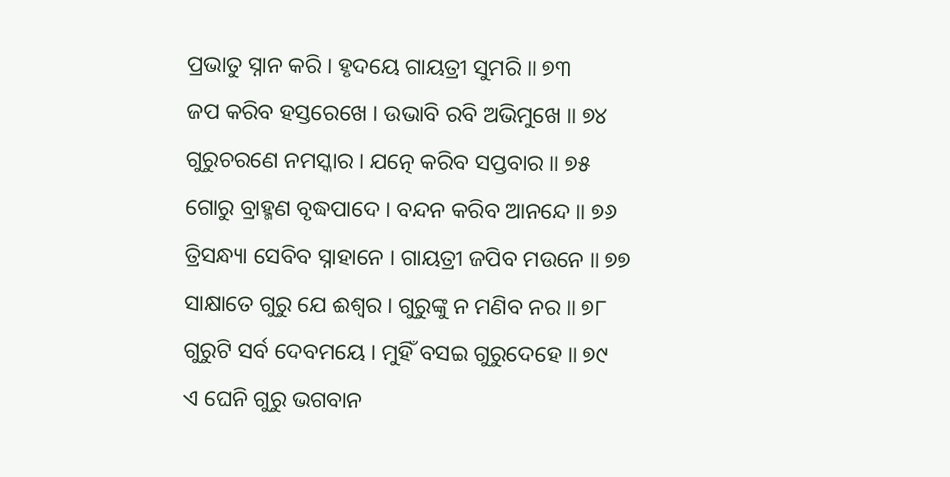ପ୍ରଭାତୁ ସ୍ନାନ କରି । ହୃଦୟେ ଗାୟତ୍ରୀ ସୁମରି ॥ ୭୩
ଜପ କରିବ ହସ୍ତରେଖେ । ଉଭାବି ରବି ଅଭିମୁଖେ ॥ ୭୪
ଗୁରୁଚରଣେ ନମସ୍କାର । ଯତ୍ନେ କରିବ ସପ୍ତବାର ॥ ୭୫
ଗୋରୁ ବ୍ରାହ୍ମଣ ବୃଦ୍ଧପାଦେ । ବନ୍ଦନ କରିବ ଆନନ୍ଦେ ॥ ୭୬
ତ୍ରିସନ୍ଧ୍ୟା ସେବିବ ସ୍ନାହାନେ । ଗାୟତ୍ରୀ ଜପିବ ମଉନେ ॥ ୭୭
ସାକ୍ଷାତେ ଗୁରୁ ଯେ ଈଶ୍ୱର । ଗୁରୁଙ୍କୁ ନ ମଣିବ ନର ॥ ୭୮
ଗୁରୁଟି ସର୍ବ ଦେବମୟେ । ମୁହିଁ ବସଇ ଗୁରୁଦେହେ ॥ ୭୯
ଏ ଘେନି ଗୁରୁ ଭଗବାନ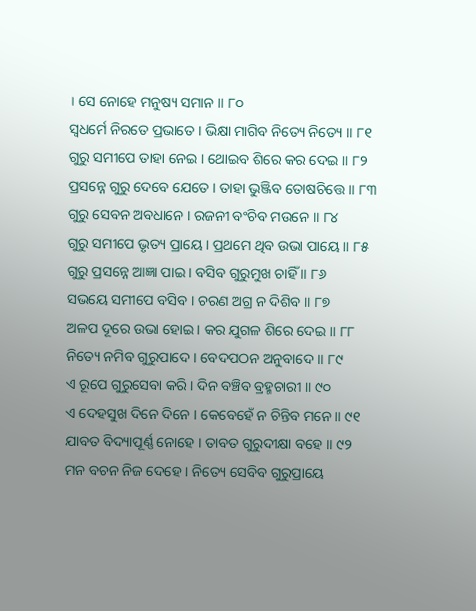। ସେ ନୋହେ ମନୁଷ୍ୟ ସମାନ ॥ ୮୦
ସ୍ୱଧର୍ମେ ନିରତେ ପ୍ରଭାତେ । ଭିକ୍ଷା ମାଗିବ ନିତ୍ୟେ ନିତ୍ୟେ ॥ ୮୧
ଗୁରୁ ସମୀପେ ତାହା ନେଇ । ଥୋଇବ ଶିରେ କର ଦେଇ ॥ ୮୨
ପ୍ରସନ୍ନେ ଗୁରୁ ଦେବେ ଯେତେ । ତାହା ଭୁଞ୍ଜିବ ତୋଷଚିତ୍ତେ ॥ ୮୩
ଗୁରୁ ସେବନ ଅବଧାନେ । ରଜନୀ ବଂଚିବ ମଉନେ ॥ ୮୪
ଗୁରୁ ସମୀପେ ଭୃତ୍ୟ ପ୍ରାୟେ । ପ୍ରଥମେ ଥିବ ଉଭା ପାୟେ ॥ ୮୫
ଗୁରୁ ପ୍ରସନ୍ନେ ଆଜ୍ଞା ପାଇ । ବସିବ ଗୁରୁମୁଖ ଚାହିଁ ॥ ୮୬
ସଭୟେ ସମୀପେ ବସିବ । ଚରଣ ଅଗ୍ର ନ ଦିଶିବ ॥ ୮୭
ଅଳପ ଦୂରେ ଉଭା ହୋଇ । କର ଯୁଗଳ ଶିରେ ଦେଇ ॥ ୮୮
ନିତ୍ୟେ ନମିବ ଗୁରୁପାଦେ । ବେଦପଠନ ଅନୁବାଦେ ॥ ୮୯
ଏ ରୂପେ ଗୁରୁସେବା କରି । ଦିନ ବଞ୍ଚିବ ବ୍ରହ୍ମଚାରୀ ॥ ୯୦
ଏ ଦେହସୁଖ ଦିନେ ଦିନେ । କେବେହେଁ ନ ଚିନ୍ତିବ ମନେ ॥ ୯୧
ଯାବତ ବିଦ୍ୟାପୂର୍ଣ୍ଣ ନୋହେ । ତାବତ ଗୁରୁଦୀକ୍ଷା ବହେ ॥ ୯୨
ମନ ବଚନ ନିଜ ଦେହେ । ନିତ୍ୟେ ସେବିବ ଗୁରୁପ୍ରାୟେ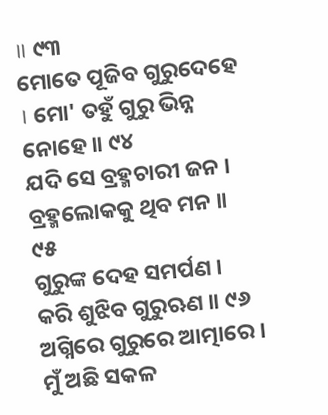॥ ୯୩
ମୋତେ ପୂଜିବ ଗୁରୁଦେହେ । ମୋ' ତହୁଁ ଗୁରୁ ଭିନ୍ନ ନୋହେ ॥ ୯୪
ଯଦି ସେ ବ୍ରହ୍ମଚାରୀ ଜନ । ବ୍ରହ୍ମଲୋକକୁ ଥିବ ମନ ॥ ୯୫
ଗୁରୁଙ୍କ ଦେହ ସମର୍ପଣ । କରି ଶୁଝିବ ଗୁରୁଋଣ ॥ ୯୬
ଅଗ୍ନିରେ ଗୁରୁରେ ଆତ୍ମାରେ । ମୁଁ ଅଛି ସକଳ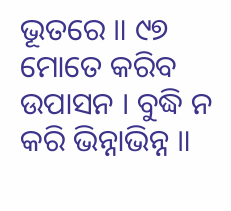ଭୂତରେ ॥ ୯୭
ମୋତେ କରିବ ଉପାସନ । ବୁଦ୍ଧି ନ କରି ଭିନ୍ନାଭିନ୍ନ ॥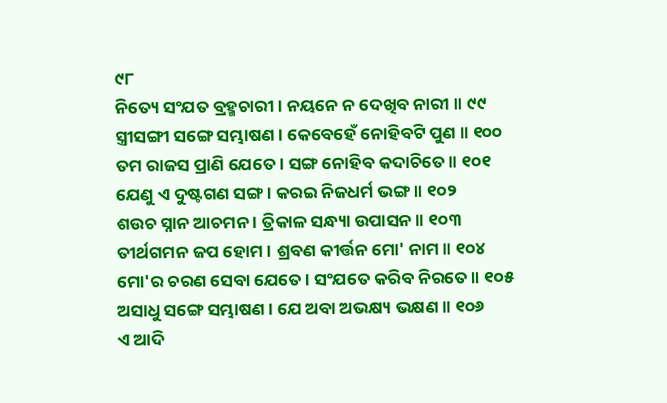୯୮
ନିତ୍ୟେ ସଂଯତ ବ୍ରହ୍ମଚାରୀ । ନୟନେ ନ ଦେଖିବ ନାରୀ ॥ ୯୯
ସ୍ତ୍ରୀସଙ୍ଗୀ ସଙ୍ଗେ ସମ୍ଭାଷଣ । କେବେହେଁ ନୋହିବଟି ପୁଣ ॥ ୧୦୦
ତମ ରାଜସ ପ୍ରାଣି ଯେତେ । ସଙ୍ଗ ନୋହିବ କଦାଚିତେ ॥ ୧୦୧
ଯେଣୁ ଏ ଦୁଷ୍ଟଗଣ ସଙ୍ଗ । କରଇ ନିଜଧର୍ମ ଭଙ୍ଗ ॥ ୧୦୨
ଶଉଚ ସ୍ନାନ ଆଚମନ । ତ୍ରିକାଳ ସନ୍ଧ୍ୟା ଉପାସନ ॥ ୧୦୩
ତୀର୍ଥଗମନ ଜପ ହୋମ । ଶ୍ରବଣ କୀର୍ତ୍ତନ ମୋ' ନାମ ॥ ୧୦୪
ମୋ'ର ଚରଣ ସେବା ଯେତେ । ସଂଯତେ କରିବ ନିରତେ ॥ ୧୦୫
ଅସାଧୁ ସଙ୍ଗେ ସମ୍ଭାଷଣ । ଯେ ଅବା ଅଭକ୍ଷ୍ୟ ଭକ୍ଷଣ ॥ ୧୦୬
ଏ ଆଦି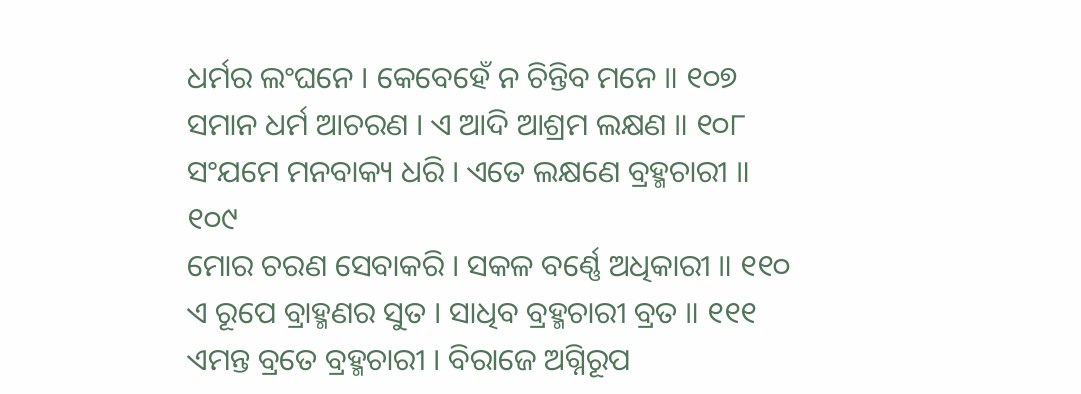ଧର୍ମର ଲଂଘନେ । କେବେହେଁ ନ ଚିନ୍ତିବ ମନେ ॥ ୧୦୭
ସମାନ ଧର୍ମ ଆଚରଣ । ଏ ଆଦି ଆଶ୍ରମ ଲକ୍ଷଣ ॥ ୧୦୮
ସଂଯମେ ମନବାକ୍ୟ ଧରି । ଏତେ ଲକ୍ଷଣେ ବ୍ରହ୍ମଚାରୀ ॥ ୧୦୯
ମୋର ଚରଣ ସେବାକରି । ସକଳ ବର୍ଣ୍ଣେ ଅଧିକାରୀ ॥ ୧୧୦
ଏ ରୂପେ ବ୍ରାହ୍ମଣର ସୁତ । ସାଧିବ ବ୍ରହ୍ମଚାରୀ ବ୍ରତ ॥ ୧୧୧
ଏମନ୍ତ ବ୍ରତେ ବ୍ରହ୍ମଚାରୀ । ବିରାଜେ ଅଗ୍ନିରୂପ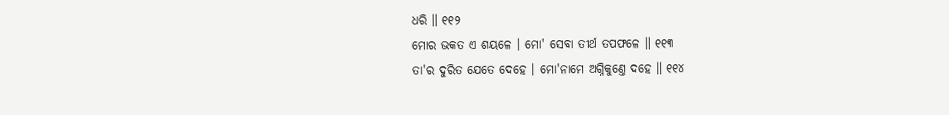ଧରି ॥ ୧୧୨
ମୋର ଭକତ ଏ ଶୟଳେ । ମୋ' ସେବା ତୀର୍ଥ ତପଫଳେ ॥ ୧୧୩
ତା'ର ଦୁରିତ ଯେତେ ଦେହେ । ମୋ'ନାମେ ଅଗ୍ନିକୁଣ୍ତେ ଦହେ ॥ ୧୧୪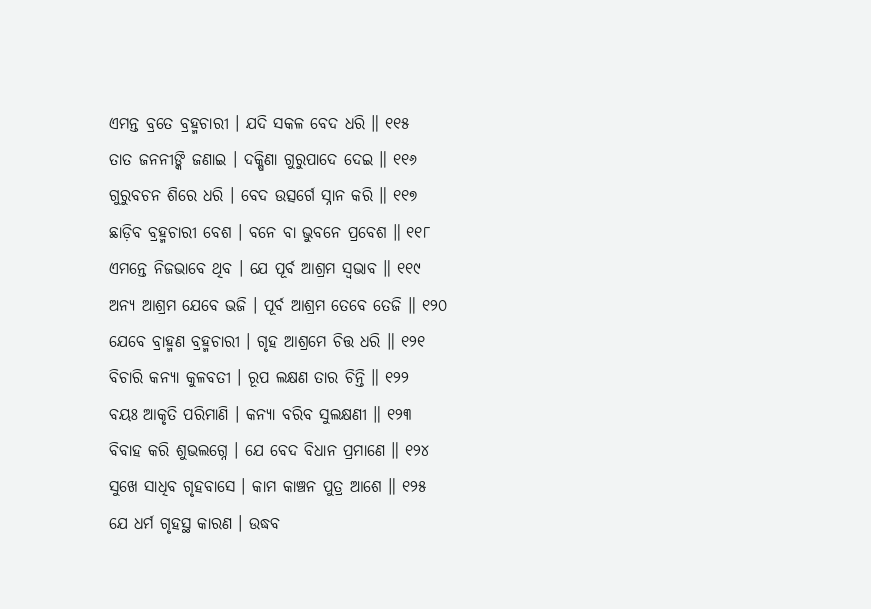ଏମନ୍ତ ବ୍ରତେ ବ୍ରହ୍ମଚାରୀ । ଯଦି ସକଳ ବେଦ ଧରି ॥ ୧୧୫
ତାତ ଜନନୀଙ୍କି ଜଣାଇ । ଦକ୍ଷିଣା ଗୁରୁପାଦେ ଦେଇ ॥ ୧୧୬
ଗୁରୁବଚନ ଶିରେ ଧରି । ବେଦ ଉତ୍ସର୍ଗେ ସ୍ନାନ କରି ॥ ୧୧୭
ଛାଡ଼ିବ ବ୍ରହ୍ମଚାରୀ ବେଶ । ବନେ ବା ଭୁବନେ ପ୍ରବେଶ ॥ ୧୧୮
ଏମନ୍ତେ ନିଜଭାବେ ଥିବ । ଯେ ପୂର୍ବ ଆଶ୍ରମ ସ୍ୱଭାବ ॥ ୧୧୯
ଅନ୍ୟ ଆଶ୍ରମ ଯେବେ ଭଜି । ପୂର୍ବ ଆଶ୍ରମ ତେବେ ତେଜି ॥ ୧୨୦
ଯେବେ ବ୍ରାହ୍ମଣ ବ୍ରହ୍ମଚାରୀ । ଗୃହ ଆଶ୍ରମେ ଚିତ୍ତ ଧରି ॥ ୧୨୧
ବିଚାରି କନ୍ୟା କୁଳବତୀ । ରୂପ ଲକ୍ଷଣ ତାର ଚିନ୍ତି ॥ ୧୨୨
ବୟଃ ଆକୃତି ପରିମାଣି । କନ୍ୟା ବରିବ ସୁଲକ୍ଷଣୀ ॥ ୧୨୩
ବିବାହ କରି ଶୁଭଲଗ୍ନେ । ଯେ ବେଦ ବିଧାନ ପ୍ରମାଣେ ॥ ୧୨୪
ସୁଖେ ସାଧିବ ଗୃହବାସେ । କାମ କାଞ୍ଚନ ପୁତ୍ର ଆଶେ ॥ ୧୨୫
ଯେ ଧର୍ମ ଗୃହସ୍ଥ କାରଣ । ଉଦ୍ଧବ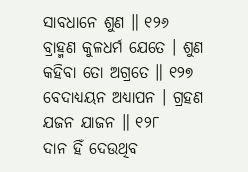ସାବଧାନେ ଶୁଣ ॥ ୧୨୬
ବ୍ରାହ୍ମଣ କୁଳଧର୍ମ ଯେତେ । ଶୁଣ କହିବା ତୋ ଅଗ୍ରତେ ॥ ୧୨୭
ବେଦାଧ୍ୟୟନ ଅଧ୍ୟାପନ । ଗ୍ରହଣ ଯଜନ ଯାଜନ ॥ ୧୨୮
ଦାନ ହିଁ ଦେଉଥିବ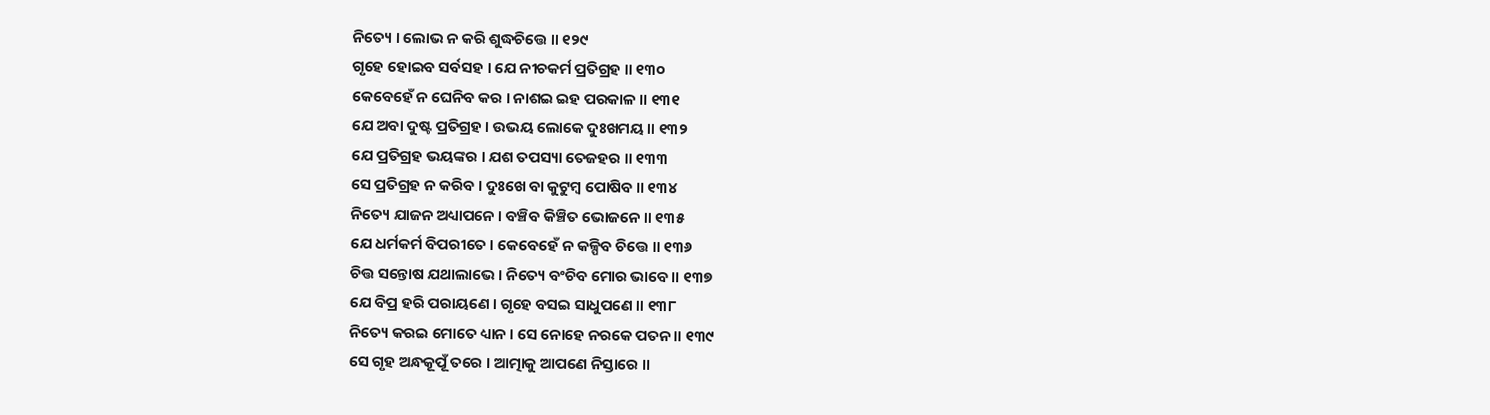ନିତ୍ୟେ । ଲୋଭ ନ କରି ଶୁଦ୍ଧଚିତ୍ତେ ॥ ୧୨୯
ଗୃହେ ହୋଇବ ସର୍ବସହ । ଯେ ନୀଚକର୍ମ ପ୍ରତିଗ୍ରହ ॥ ୧୩୦
କେବେହେଁ ନ ଘେନିବ କର । ନାଶଇ ଇହ ପରକାଳ ॥ ୧୩୧
ଯେ ଅବା ଦୁଷ୍ଟ ପ୍ରତିଗ୍ରହ । ଉଭୟ ଲୋକେ ଦୁଃଖମୟ ॥ ୧୩୨
ଯେ ପ୍ରତିଗ୍ରହ ଭୟଙ୍କର । ଯଶ ତପସ୍ୟା ତେଜହର ॥ ୧୩୩
ସେ ପ୍ରତିଗ୍ରହ ନ କରିବ । ଦୁଃଖେ ବା କୁଟୁମ୍ବ ପୋଷିବ ॥ ୧୩୪
ନିତ୍ୟେ ଯାଜନ ଅଧ୍ୟାପନେ । ବଞ୍ଚିବ କିଞ୍ଚିତ ଭୋଜନେ ॥ ୧୩୫
ଯେ ଧର୍ମକର୍ମ ବିପରୀତେ । କେବେହେଁ ନ କଳ୍ପିବ ଚିତ୍ତେ ॥ ୧୩୬
ଚିତ୍ତ ସନ୍ତୋଷ ଯଥାଲାଭେ । ନିତ୍ୟେ ବଂଚିବ ମୋର ଭାବେ ॥ ୧୩୭
ଯେ ବିପ୍ର ହରି ପରାୟଣେ । ଗୃହେ ବସଇ ସାଧୁପଣେ ॥ ୧୩୮
ନିତ୍ୟେ କରଇ ମୋତେ ଧ୍ୟାନ । ସେ ନୋହେ ନରକେ ପତନ ॥ ୧୩୯
ସେ ଗୃହ ଅନ୍ଧକୂପୂଁ ତରେ । ଆତ୍ମାକୁ ଆପଣେ ନିସ୍ତାରେ ॥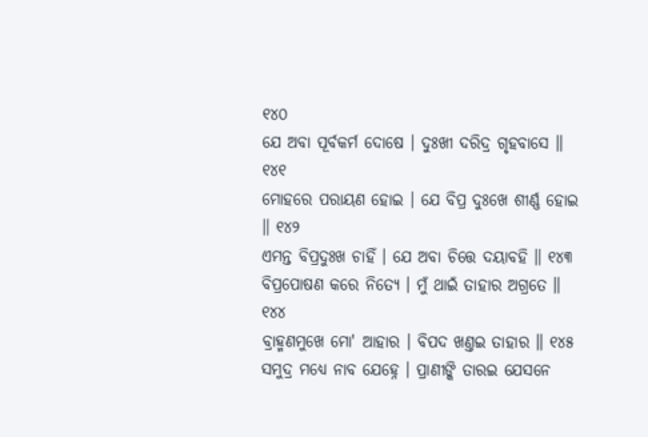୧୪୦
ଯେ ଅବା ପୂର୍ବକର୍ମ ଦୋଷେ । ଦୁଃଖୀ ଦରିଦ୍ର ଗୃହବାସେ ॥ ୧୪୧
ମୋହରେ ପରାୟଣ ହୋଇ । ଯେ ବିପ୍ର ଦୁଃଖେ ଶୀର୍ଣ୍ଣ ହୋଇ ॥ ୧୪୨
ଏମନ୍ତ ବିପ୍ରଦୁଃଖ ଚାହିଁ । ଯେ ଅବା ଚିତ୍ତେ ଦୟାବହି ॥ ୧୪୩
ବିପ୍ରପୋଷଣ କରେ ନିତ୍ୟେ । ମୁଁ ଥାଇଁ ତାହାର ଅଗ୍ରତେ ॥ ୧୪୪
ବ୍ରାହ୍ମଣମୁଖେ ମୋ' ଆହାର । ବିପଦ ଖଣ୍ତଇ ତାହାର ॥ ୧୪୫
ସମୁଦ୍ର ମଧ୍ୟେ ନାବ ଯେହ୍ନେ । ପ୍ରାଣୀଙ୍କି ତାରଇ ଯେସନେ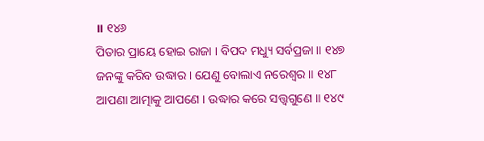॥ ୧୪୬
ପିତାର ପ୍ରାୟେ ହୋଇ ରାଜା । ବିପଦ ମଧ୍ୟୁ ସର୍ବପ୍ରଜା ॥ ୧୪୭
ଜନଙ୍କୁ କରିବ ଉଦ୍ଧାର । ଯେଣୁ ବୋଲାଏ ନରେଶ୍ୱର ॥ ୧୪୮
ଆପଣା ଆତ୍ମାକୁ ଆପଣେ । ଉଦ୍ଧାର କରେ ସତ୍ତ୍ୱଗୁଣେ ॥ ୧୪୯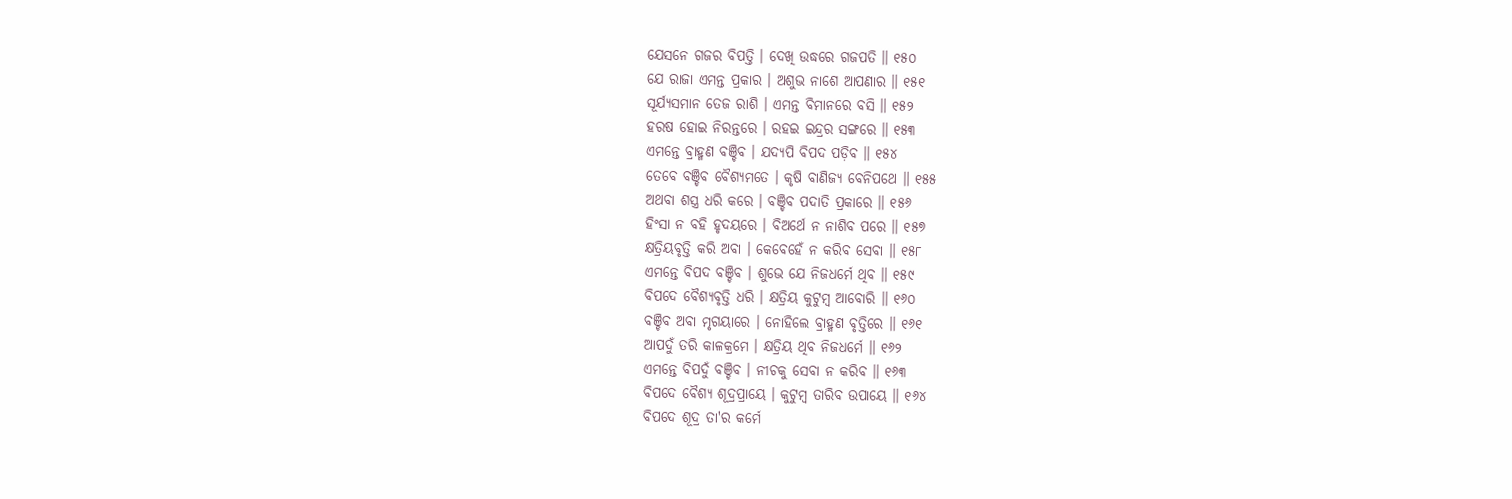ଯେସନେ ଗଜର ବିପତ୍ତି । ଦେଖି ଉଦ୍ଧରେ ଗଜପତି ॥ ୧୫୦
ଯେ ରାଜା ଏମନ୍ତ ପ୍ରକାର । ଅଶୁଭ ନାଶେ ଆପଣାର ॥ ୧୫୧
ସୂର୍ଯ୍ୟସମାନ ତେଜ ରାଶି । ଏମନ୍ତ ବିମାନରେ ବସି ॥ ୧୫୨
ହରଷ ହୋଇ ନିରନ୍ତରେ । ରହଇ ଇନ୍ଦ୍ରର ସଙ୍ଗରେ ॥ ୧୫୩
ଏମନ୍ତେ ବ୍ରାହ୍ମଣ ବଞ୍ଚିବ । ଯଦ୍ୟପି ବିପଦ ପଡ଼ିବ ॥ ୧୫୪
ତେବେ ବଞ୍ଚିବ ବୈଶ୍ୟମତେ । କୃଷି ବାଣିଜ୍ୟ ବେନିପଥେ ॥ ୧୫୫
ଅଥବା ଶସ୍ତ୍ର ଧରି କରେ । ବଞ୍ଚିବ ପଦାତି ପ୍ରକାରେ ॥ ୧୫୬
ହିଂସା ନ ବହି ହୃଦୟରେ । ବିଅର୍ଥେ ନ ନାଶିବ ପରେ ॥ ୧୫୭
କ୍ଷତ୍ରିୟବୃତ୍ତି କରି ଅବା । କେବେହେଁ ନ କରିବ ସେବା ॥ ୧୫୮
ଏମନ୍ତେ ବିପଦ ବଞ୍ଚିବ । ଶୁଭେ ଯେ ନିଜଧର୍ମେ ଥିବ ॥ ୧୫୯
ବିପଦେ ବୈଶ୍ୟବୃତ୍ତି ଧରି । କ୍ଷତ୍ରିୟ କୁଟୁମ୍ବ ଆବୋରି ॥ ୧୬୦
ବଞ୍ଚିବ ଅବା ମୃଗୟାରେ । ନୋହିଲେ ବ୍ରାହ୍ମଣ ବୃତ୍ତିରେ ॥ ୧୬୧
ଆପଦୁଁ ତରି କାଳକ୍ରମେ । କ୍ଷତ୍ରିୟ ଥିବ ନିଜଧର୍ମେ ॥ ୧୬୨
ଏମନ୍ତେ ବିପଦୁଁ ବଞ୍ଚିବ । ନୀଚକୁ ସେବା ନ କରିବ ॥ ୧୬୩
ବିପଦେ ବୈଶ୍ୟ ଶୂଦ୍ରପ୍ରାୟେ । କୁଟୁମ୍ବ ତାରିବ ଉପାୟେ ॥ ୧୬୪
ବିପଦେ ଶୂଦ୍ର ତା'ର କର୍ମେ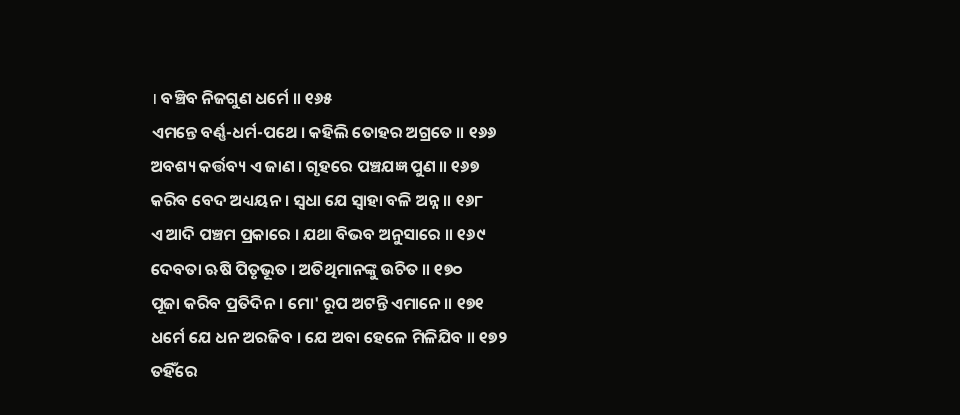। ବଞ୍ଚିବ ନିଜଗୁଣ ଧର୍ମେ ॥ ୧୬୫
ଏମନ୍ତେ ବର୍ଣ୍ଣ-ଧର୍ମ-ପଥେ । କହିଲି ତୋହର ଅଗ୍ରତେ ॥ ୧୬୬
ଅବଶ୍ୟ କର୍ତ୍ତବ୍ୟ ଏ ଜାଣ । ଗୃହରେ ପଞ୍ଚଯଜ୍ଞ ପୁଣ ॥ ୧୬୭
କରିବ ବେଦ ଅଧ୍ୟୟନ । ସ୍ୱଧା ଯେ ସ୍ୱାହା ବଳି ଅନ୍ନ ॥ ୧୬୮
ଏ ଆଦି ପଞ୍ଚମ ପ୍ରକାରେ । ଯଥା ବିଭବ ଅନୁସାରେ ॥ ୧୬୯
ଦେବତା ଋଷି ପିତୃଭୂତ । ଅତିଥିମାନଙ୍କୁ ଉଚିତ ॥ ୧୭୦
ପୂଜା କରିବ ପ୍ରତିଦିନ । ମୋ' ରୂପ ଅଟନ୍ତି ଏମାନେ ॥ ୧୭୧
ଧର୍ମେ ଯେ ଧନ ଅରଜିବ । ଯେ ଅବା ହେଳେ ମିଳିଯିବ ॥ ୧୭୨
ତହିଁରେ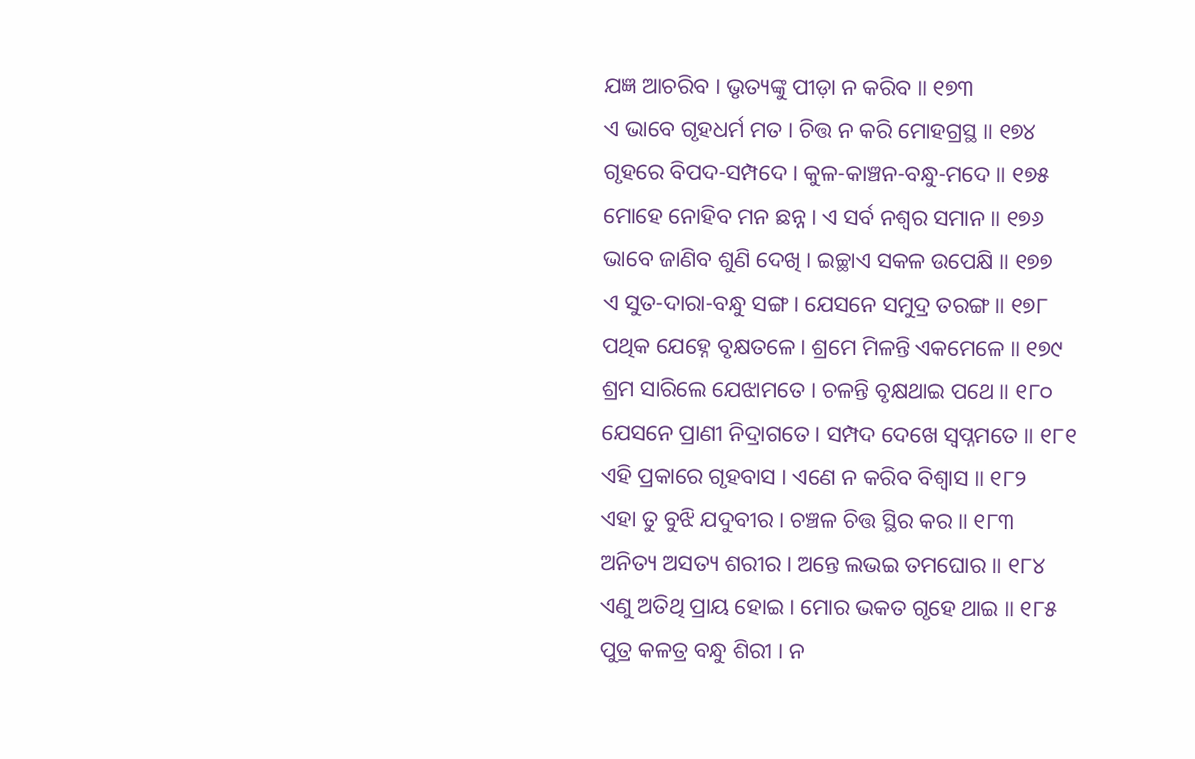ଯଜ୍ଞ ଆଚରିବ । ଭୃତ୍ୟଙ୍କୁ ପୀଡ଼ା ନ କରିବ ॥ ୧୭୩
ଏ ଭାବେ ଗୃହଧର୍ମ ମତ । ଚିତ୍ତ ନ କରି ମୋହଗ୍ରସ୍ଥ ॥ ୧୭୪
ଗୃହରେ ବିପଦ-ସମ୍ପଦେ । କୁଳ-କାଞ୍ଚନ-ବନ୍ଧୁ-ମଦେ ॥ ୧୭୫
ମୋହେ ନୋହିବ ମନ ଛନ୍ନ । ଏ ସର୍ବ ନଶ୍ୱର ସମାନ ॥ ୧୭୬
ଭାବେ ଜାଣିବ ଶୁଣି ଦେଖି । ଇଚ୍ଛାଏ ସକଳ ଉପେକ୍ଷି ॥ ୧୭୭
ଏ ସୁତ-ଦାରା-ବନ୍ଧୁ ସଙ୍ଗ । ଯେସନେ ସମୁଦ୍ର ତରଙ୍ଗ ॥ ୧୭୮
ପଥିକ ଯେହ୍ନେ ବୃକ୍ଷତଳେ । ଶ୍ରମେ ମିଳନ୍ତି ଏକମେଳେ ॥ ୧୭୯
ଶ୍ରମ ସାରିଲେ ଯେଝାମତେ । ଚଳନ୍ତି ବୃକ୍ଷଥାଇ ପଥେ ॥ ୧୮୦
ଯେସନେ ପ୍ରାଣୀ ନିଦ୍ରାଗତେ । ସମ୍ପଦ ଦେଖେ ସ୍ୱପ୍ନମତେ ॥ ୧୮୧
ଏହି ପ୍ରକାରେ ଗୃହବାସ । ଏଣେ ନ କରିବ ବିଶ୍ୱାସ ॥ ୧୮୨
ଏହା ତୁ ବୁଝି ଯଦୁବୀର । ଚଞ୍ଚଳ ଚିତ୍ତ ସ୍ଥିର କର ॥ ୧୮୩
ଅନିତ୍ୟ ଅସତ୍ୟ ଶରୀର । ଅନ୍ତେ ଲଭଇ ତମଘୋର ॥ ୧୮୪
ଏଣୁ ଅତିଥି ପ୍ରାୟ ହୋଇ । ମୋର ଭକତ ଗୃହେ ଥାଇ ॥ ୧୮୫
ପୁତ୍ର କଳତ୍ର ବନ୍ଧୁ ଶିରୀ । ନ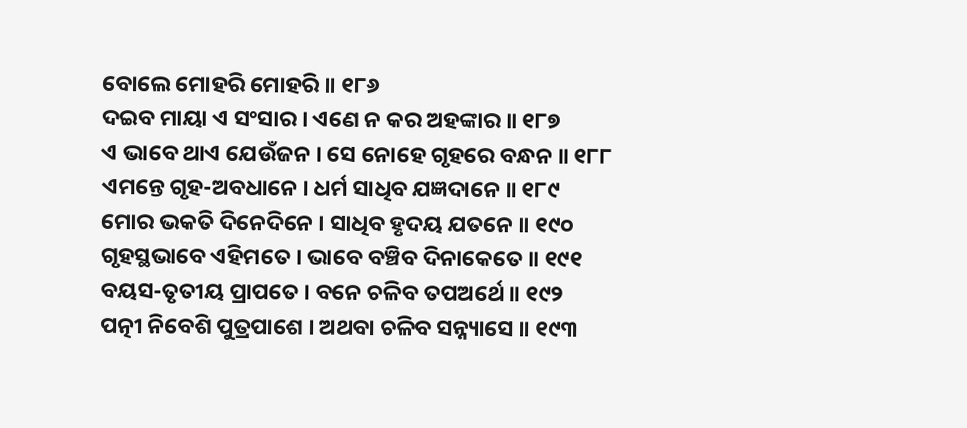ବୋଲେ ମୋହରି ମୋହରି ॥ ୧୮୬
ଦଇବ ମାୟା ଏ ସଂସାର । ଏଣେ ନ କର ଅହଙ୍କାର ॥ ୧୮୭
ଏ ଭାବେ ଥାଏ ଯେଉଁଜନ । ସେ ନୋହେ ଗୃହରେ ବନ୍ଧନ ॥ ୧୮୮
ଏମନ୍ତେ ଗୃହ-ଅବଧାନେ । ଧର୍ମ ସାଧିବ ଯଜ୍ଞଦାନେ ॥ ୧୮୯
ମୋର ଭକତି ଦିନେଦିନେ । ସାଧିବ ହୃଦୟ ଯତନେ ॥ ୧୯୦
ଗୃହସ୍ଥଭାବେ ଏହିମତେ । ଭାବେ ବଞ୍ଚିବ ଦିନାକେତେ ॥ ୧୯୧
ବୟସ-ତୃତୀୟ ପ୍ରାପତେ । ବନେ ଚଳିବ ତପଅର୍ଥେ ॥ ୧୯୨
ପତ୍ନୀ ନିବେଶି ପୁତ୍ରପାଶେ । ଅଥବା ଚଳିବ ସନ୍ନ୍ୟାସେ ॥ ୧୯୩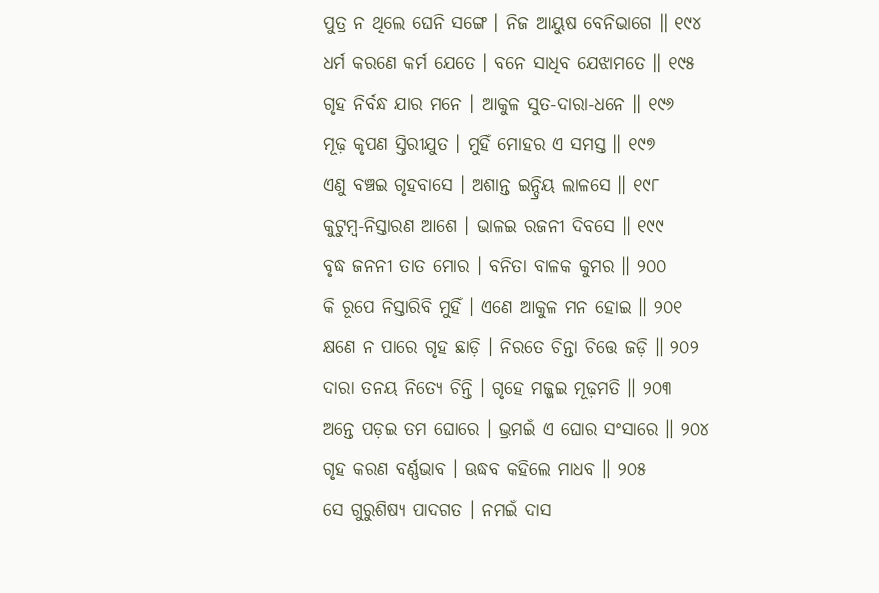ପୁତ୍ର ନ ଥିଲେ ଘେନି ସଙ୍ଗେ । ନିଜ ଆୟୁଷ ବେନିଭାଗେ ॥ ୧୯୪
ଧର୍ମ କରଣେ କର୍ମ ଯେତେ । ବନେ ସାଧିବ ଯେଝାମତେ ॥ ୧୯୫
ଗୃହ ନିର୍ବନ୍ଧ ଯାର ମନେ । ଆକୁଳ ସୁତ-ଦାରା-ଧନେ ॥ ୧୯୬
ମୂଢ଼ କୃପଣ ସ୍ତିରୀଯୁତ । ମୁହିଁ ମୋହର ଏ ସମସ୍ତ ॥ ୧୯୭
ଏଣୁ ବଞ୍ଚଇ ଗୃହବାସେ । ଅଶାନ୍ତ ଇନ୍ଦ୍ରିୟ ଲାଳସେ ॥ ୧୯୮
କୁଟୁମ୍ବ-ନିସ୍ତାରଣ ଆଶେ । ଭାଳଇ ରଜନୀ ଦିବସେ ॥ ୧୯୯
ବୃଦ୍ଧ ଜନନୀ ତାତ ମୋର । ବନିତା ବାଳକ କୁମର ॥ ୨୦୦
କି ରୂପେ ନିସ୍ତାରିବି ମୁହିଁ । ଏଣେ ଆକୁଳ ମନ ହୋଇ ॥ ୨୦୧
କ୍ଷଣେ ନ ପାରେ ଗୃହ ଛାଡ଼ି । ନିରତେ ଚିନ୍ତା ଚିତ୍ତେ ଜଡ଼ି ॥ ୨୦୨
ଦାରା ତନୟ ନିତ୍ୟେ ଚିନ୍ତି । ଗୃହେ ମଜ୍ଜଇ ମୂଢ଼ମତି ॥ ୨୦୩
ଅନ୍ତେ ପଡ଼ଇ ତମ ଘୋରେ । ଭ୍ରମଇଁ ଏ ଘୋର ସଂସାରେ ॥ ୨୦୪
ଗୃହ କରଣ ବର୍ଣ୍ଣଭାବ । ଊଦ୍ଧବ କହିଲେ ମାଧବ ॥ ୨୦୫
ସେ ଗୁରୁଶିଷ୍ୟ ପାଦଗତ । ନମଇଁ ଦାସ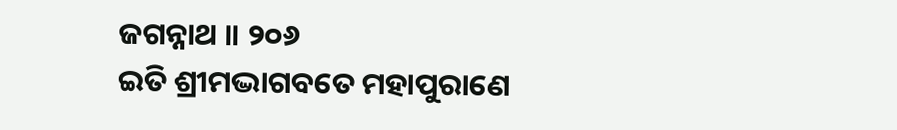ଜଗନ୍ନାଥ ॥ ୨୦୬
ଇତି ଶ୍ରୀମଦ୍ଭାଗବତେ ମହାପୁରାଣେ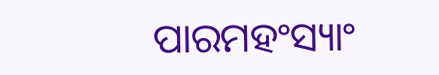ପାରମହଂସ୍ୟାଂ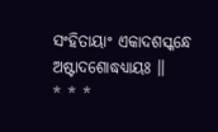ସଂହିତାୟାଂ ଏକାଦଶସ୍କନ୍ଧେ ଅଷ୍ଟାଦଶୋଦ୍ଧଧ୍ୟାୟଃ ॥
* * *